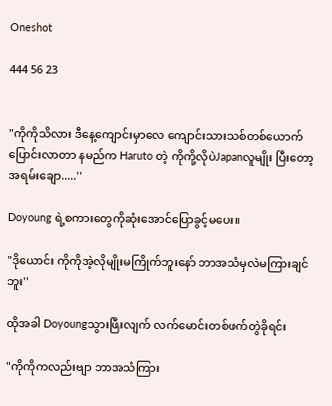Oneshot

444 56 23


"ကိုကိုသိလား ဒီနေ့ကျောင်းမှာလေ ကျောင်းသားသစ်တစ်ယောက်ပြောင်းလာတာ နမည်က Haruto တဲ့ ကိုကို့လိုပဲJapanလူမျိုး ပြီးတော့အရမ်းချော.....''

Doyoung ရဲ့စကားတွေကိုဆုံးအောင်ပြောခွင့်မပေး။

"ဒိုယောင်း ကိုကိုအဲ့လိုမျိုးမကြိုက်ဘူးနော် ဘာအသံမှလဲမကြားချင်ဘူး''

ထိုအခါ Doyoungသွားဖြီးလျက် လက်မောင်းတစ်ဖက်တွဲခိုရင်း

"ကိုကိုကလည်းဗျာ ဘာအသံကြား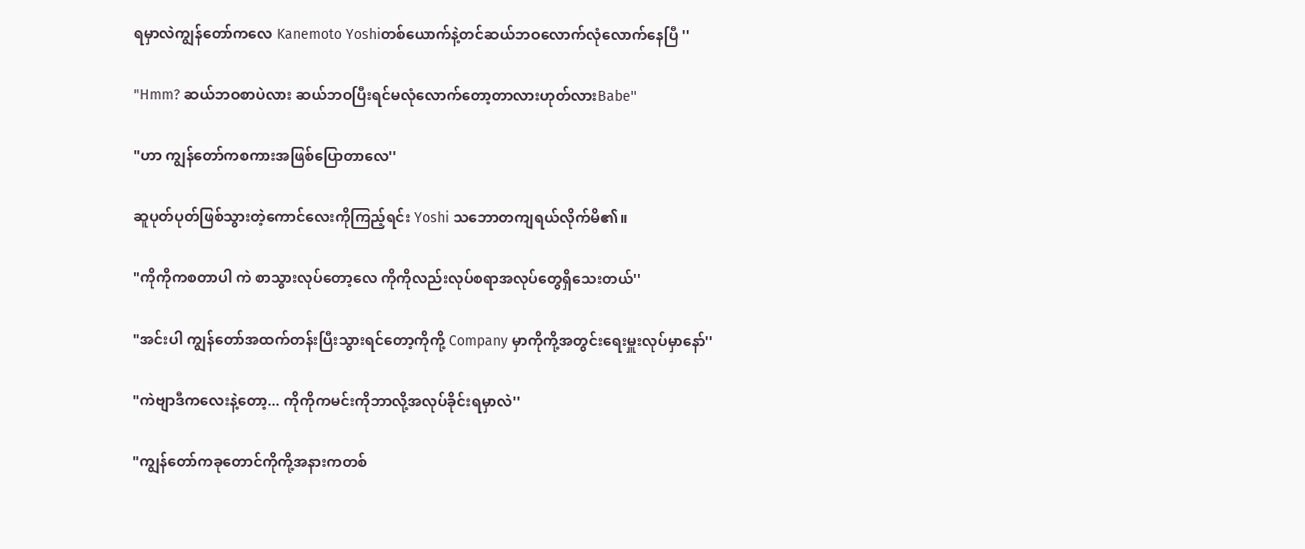ရမှာလဲကျွန်တော်ကလေ Kanemoto Yoshiတစ်ယောက်နဲ့တင်ဆယ်ဘဝလောက်လုံလောက်နေပြီ ''

"Hmm? ဆယ်ဘဝစာပဲလား ဆယ်ဘဝပြီးရင်မလုံလောက်တော့တာလားဟုတ်လားBabe''

"ဟာ ကျွန်တော်ကစကားအဖြစ်ပြောတာလေ''

ဆူပုတ်ပုတ်ဖြစ်သွားတဲ့ကောင်လေးကိုကြည့်ရင်း Yoshi သဘောတကျရယ်လိုက်မိ၏။

"ကိုကိုကစတာပါ ကဲ စာသွားလုပ်တော့လေ ကိုကိုလည်းလုပ်စရာအလုပ်တွေရှိသေးတယ်''

"အင်းပါ ကျွန်တော်အထက်တန်းပြီးသွားရင်တော့ကိုကို့ Company မှာကိုကို့အတွင်းရေးမှူးလုပ်မှာနော်''

"ကဲဗျာဒီကလေးနဲ့တော့... ကိုကိုကမင်းကိုဘာလို့အလုပ်ခိုင်းရမှာလဲ''

"ကျွန်တော်ကခုတောင်ကိုကို့အနားကတစ်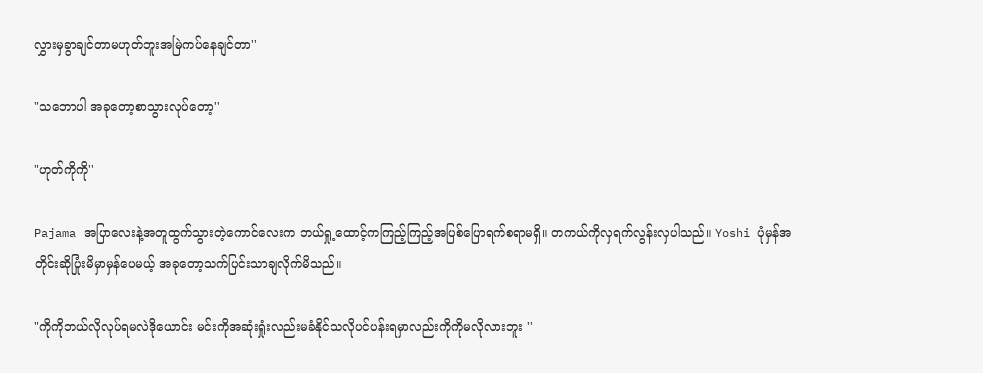လွှားမှခွာချင်တာမဟုတ်ဘူးအမြဲကပ်နေချင်တာ''

"သဘောပါ အခုတော့စာသွားလုပ်တော့''

"ဟုတ်ကိုကို''

Pajama အပြာလေးနဲ့အတူထွက်သွားတဲ့ကောင်လေးက ဘယ်ရှု့ထောင့်ကကြည့်ကြည့်အပြစ်ပြောရက်စရာမရှိ။ တကယ်ကိုလှရက်လွန်းလှပါသည်။ Yoshi ပုံမှန်အတိုင်းဆိုပြုံးမိမှာမှန်ပေမယ့် အခုတော့သက်ပြင်းသာချလိုက်မိသည်။

"ကိုကိုဘယ်လိုလုပ်ရမလဲဒိုယောင်း မင်းကိုအဆုံးရှုံးလည်းမခံနိုင်သလိုပင်ပန်းရမှာလည်းကိုကိုမလိုလားဘူး ''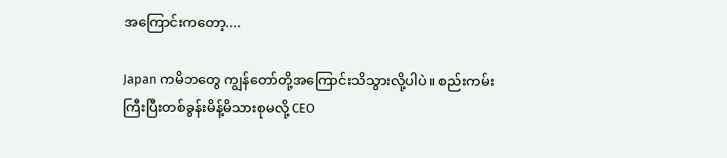အကြောင်းကတော့....

Japan ကမိဘတွေ ကျွန်တော်တို့အကြောင်းသိသွားလို့ပါပဲ။ စည်းကမ်းကြီးပြီးတစ်ခွန်းမိန့်မိသားစုမလို့ CEO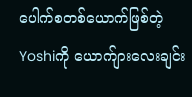ပေါက်စတစ်ယောက်ဖြစ်တဲ့ Yoshiကို ယောက်ျားလေးချင်း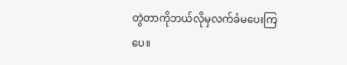တွဲတာကိုဘယ်လိုမှလက်ခံမပေးကြပေ။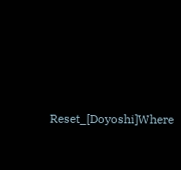Reset_[Doyoshi]Where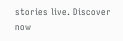stories live. Discover now